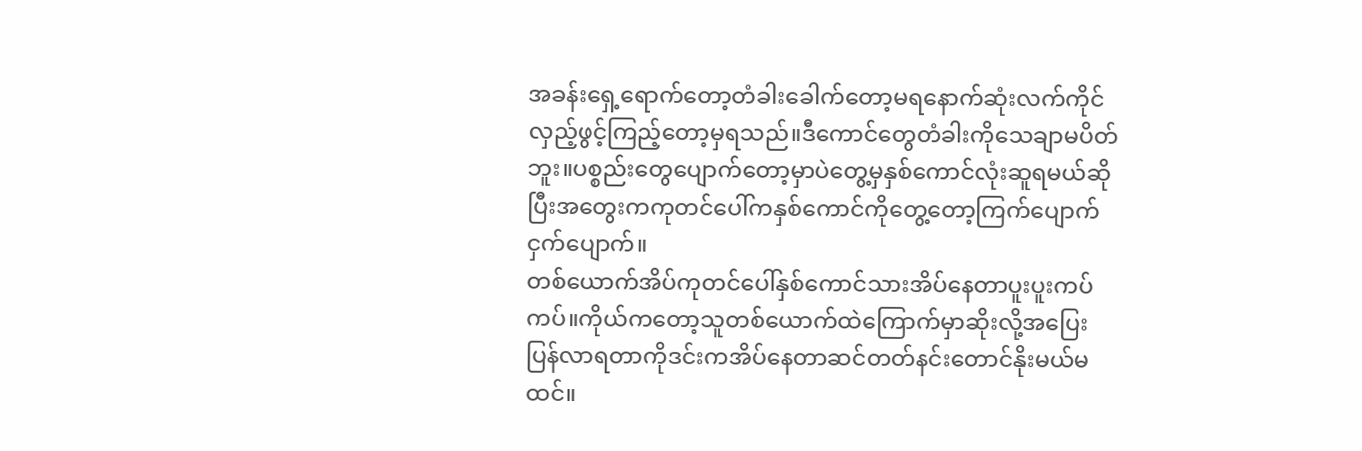အခန်းရှေ့ရောက်တော့တံခါးခေါက်တော့မရနောက်ဆုံးလက်ကိုင်လှည့်ဖွင့်ကြည့်တော့မှရသည်။ဒီကောင်တွေတံခါးကိုသေချာမပိတ်ဘူး။ပစ္စည်းတွေပျောက်တော့မှာပဲတွေ့မှနှစ်ကောင်လုံးဆူရမယ်ဆိုပြီးအတွေးကကုတင်ပေါ်ကနှစ်ကောင်ကိုတွေ့တော့ကြက်ပျောက်ငှက်ပျောက်။
တစ်ယောက်အိပ်ကုတင်ပေါ်နှစ်ကောင်သားအိပ်နေတာပူးပူးကပ်ကပ်။ကိုယ်ကတော့သူတစ်ယောက်ထဲကြောက်မှာဆိုးလို့အပြေးပြန်လာရတာကိုဒင်းကအိပ်နေတာဆင်တတ်နင်းတောင်နိုးမယ်မထင်။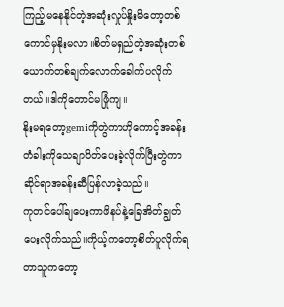ကြည့်မနေနိုင်တဲ့အဆုံးလှုပ်နှိုးမိတော့တစ်ကောင်မှနိုးမလာ။စိတ်မရှည်တဲ့အဆုံးတစ်ယောက်တစ်ချက်လောက်ခေါက်ပလိုက်တယ်။ဒါကိုတောင်မဖြုံကျ။
နိုးမရတော့gemiကိုတွဲကာဟိုကောင့်အခန်းတံခါးကိုသေချာပိတ်ပေးခဲ့လိုက်ပြီးတွဲကာဆိုင်ရာအခန်းဆီပြန်လာခဲ့သည်။
ကုတင်ပေါ်ချပေးကာဖိနပ်နဲ့ခြေအိတ်ချွတ်ပေးလိုက်သည်။ကိုယ့်ကတော့စိတ်ပူလိုက်ရတာသူကတော့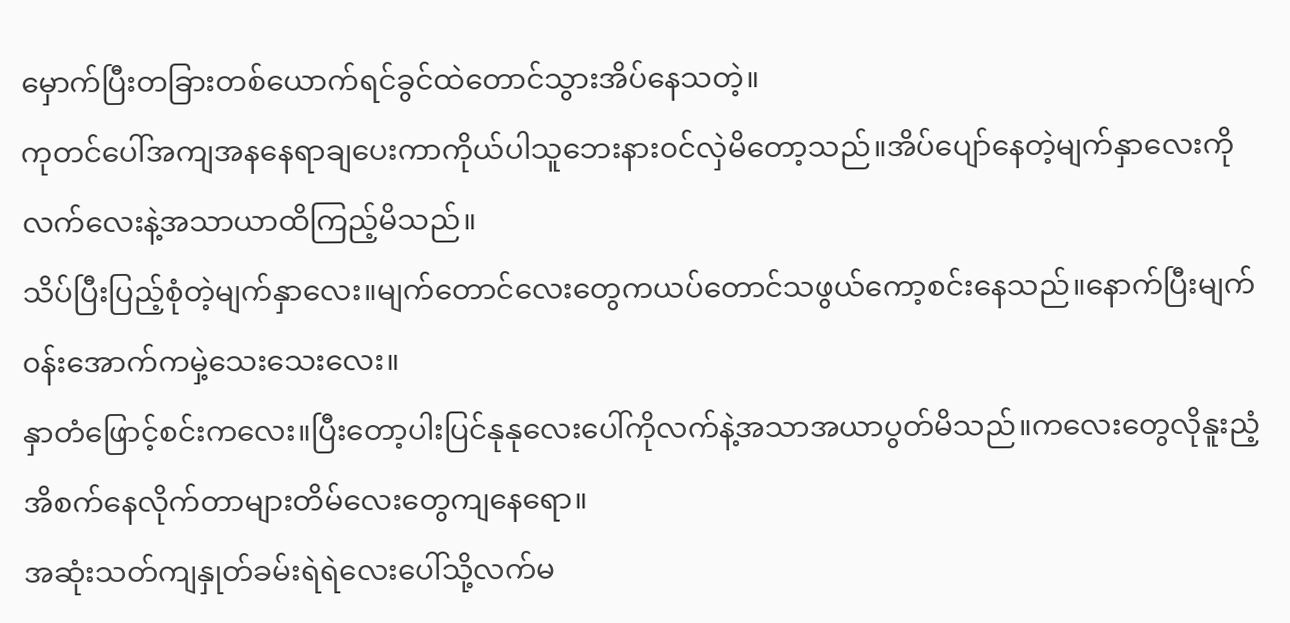မှောက်ပြီးတခြားတစ်ယောက်ရင်ခွင်ထဲတောင်သွားအိပ်နေသတဲ့။
ကုတင်ပေါ်အကျအနနေရာချပေးကာကိုယ်ပါသူဘေးနား၀င်လှဲမိတော့သည်။အိပ်ပျော်နေတဲ့မျက်နှာလေးကိုလက်လေးနဲ့အသာယာထိကြည့်မိသည်။
သိပ်ပြီးပြည့်စုံတဲ့မျက်နှာလေး။မျက်တောင်လေးတွေကယပ်တောင်သဖွယ်ကော့စင်းနေသည်။နောက်ပြီးမျက်၀န်းအောက်ကမှဲ့သေးသေးလေး။
နှာတံဖြောင့်စင်းကလေး။ပြီးတော့ပါးပြင်နုနုလေးပေါ်ကိုလက်နဲ့အသာအယာပွတ်မိသည်။ကလေးတွေလိုနူးညံ့အိစက်နေလိုက်တာများတိမ်လေးတွေကျနေရော။
အဆုံးသတ်ကျနှုတ်ခမ်းရဲရဲလေးပေါ်သို့လက်မ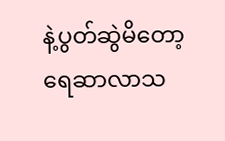နဲ့ပွတ်ဆွဲမိတော့ရေဆာလာသ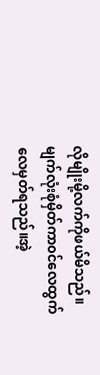လိုမျိုးမို့လက်ကိုဖယ်မိသည်။မျက်လုံးစုံမှိတ်ကာ၀င်လေထွက်လေမှတ်ရသည်။အဲ့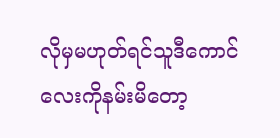လိုမှမဟုတ်ရင်သူဒီကောင်လေးကိုနမ်းမိတော့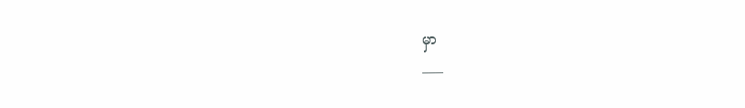မှာ
___